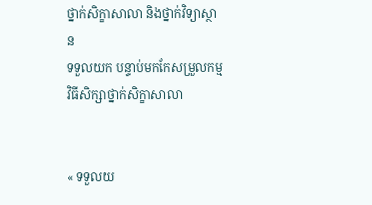ថ្នាក់សិក្ខាសាលា និងថ្នាក់វិទ្យាស្ថាន
ទទួលយក បន្ទាប់មកកែសម្រួលកម្មវិធីសិក្សាថ្នាក់សិក្ខាសាលា


« ទទួលយ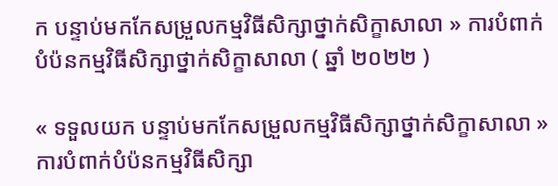ក បន្ទាប់មកកែសម្រួលកម្មវិធីសិក្សាថ្នាក់សិក្ខាសាលា » ការបំពាក់បំប៉នកម្មវិធីសិក្សាថ្នាក់សិក្ខាសាលា ( ឆ្នាំ ២០២២ )

« ទទួលយក បន្ទាប់មកកែសម្រួលកម្មវិធីសិក្សាថ្នាក់សិក្ខាសាលា » ការបំពាក់បំប៉នកម្មវិធីសិក្សា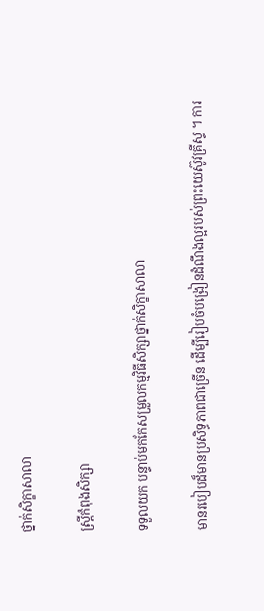ថ្នាក់សិក្ខាសាលា

ស្ត្រីកំពុងសិក្សា

ទទួលយក បន្ទាប់មកកែសម្រួលកម្មវិធីសិក្សាថ្នាក់សិក្ខាសាលា

មានរបៀបដ៏មានប្រសិទ្ធភាពជាច្រើន ដើម្បីរៀបចំបង្រៀនដំណឹងល្អរបស់ព្រះយេស៊ូវគ្រីស្ទ ។ ការ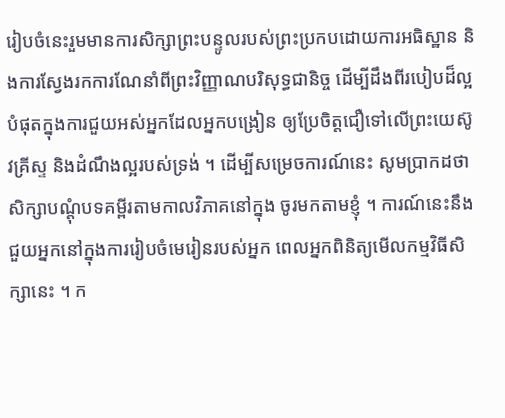រៀបចំនេះរួមមានការសិក្សាព្រះបន្ទូលរបស់ព្រះប្រកបដោយការអធិស្ឋាន និងការស្វែងរកការណែនាំពីព្រះវិញ្ញាណបរិសុទ្ធជានិច្ច ដើម្បីដឹងពីរបៀបដ៏ល្អបំផុតក្នុងការជួយអស់អ្នកដែលអ្នកបង្រៀន ឲ្យប្រែចិត្តជឿទៅលើព្រះយេស៊ូវគ្រីស្ទ និងដំណឹងល្អរបស់ទ្រង់ ។ ដើម្បីសម្រេចការណ៍នេះ សូមប្រាកដថា សិក្សាបណ្តុំបទគម្ពីរតាមកាលវិភាគនៅក្នុង ចូរមកតាមខ្ញុំ ។ ការណ៍នេះនឹងជួយអ្នកនៅក្នុងការរៀបចំមេរៀនរបស់អ្នក ពេលអ្នកពិនិត្យមើលកម្មវិធីសិក្សានេះ ។ ក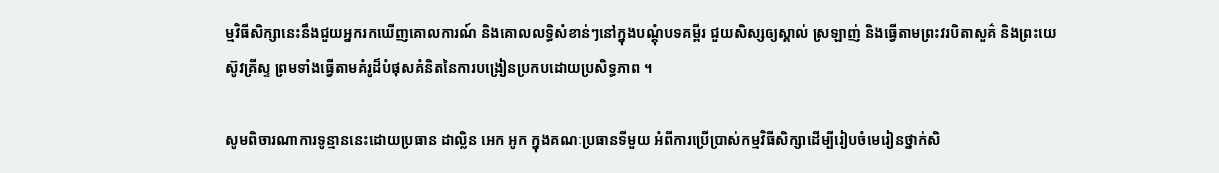ម្មវិធីសិក្សានេះនឹងជួយអ្នករកឃើញគោលការណ៍ និងគោលលទ្ធិសំខាន់ៗនៅក្នុងបណ្តុំបទគម្ពីរ ជួយសិស្សឲ្យស្គាល់ ស្រឡាញ់ និងធ្វើតាមព្រះវរបិតាសួគ៌ និងព្រះយេស៊ូវគ្រីស្ទ ព្រមទាំងធ្វើតាមគំរូដ៏បំផុសគំនិតនៃការបង្រៀនប្រកបដោយប្រសិទ្ធភាព ។

សូមពិចារណាការទូន្មាននេះដោយប្រធាន ដាល្លិន អេក អូក ក្នុងគណៈប្រធានទីមួយ អំពីការប្រើប្រាស់កម្មវិធីសិក្សាដើម្បីរៀបចំមេរៀនថ្នាក់សិ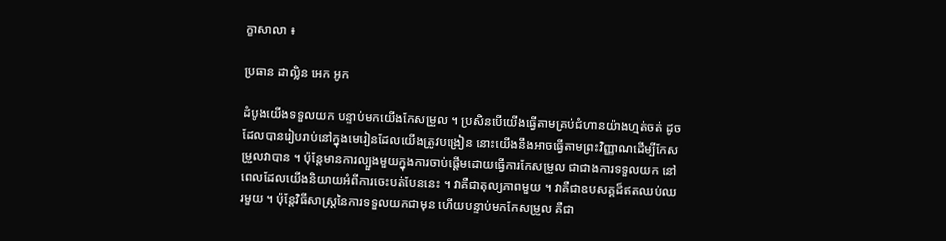ក្ខាសាលា ៖

ប្រធាន ដាល្លិន អេក អូក

ដំបូងយើងទទួលយក បន្ទាប់មកយើងកែសម្រួល ។ ប្រសិនបើយើងធ្វើតាមគ្រប់ជំហានយ៉ាងហ្មត់ចត់ ដូចដែលបានរៀបរាប់នៅក្នុងមេរៀនដែលយើងត្រូវបង្រៀន នោះយើងនឹងអាចធ្វើតាមព្រះវិញ្ញាណដើម្បីកែសម្រួលវាបាន ។ ប៉ុន្ដែមានការល្បួងមួយក្នុងការចាប់ផ្ដើមដោយធ្វើការកែសម្រួល ជាជាងការទទួលយក នៅពេលដែលយើងនិយាយអំពីការចេះបត់បែននេះ ។ វាគឺជាតុល្យភាពមួយ ។ វាគឺជាឧបសគ្គដ៏ឥតឈប់ឈរមួយ ។ ប៉ុន្ដែវិធីសាស្ត្រនៃការទទួលយកជាមុន ហើយបន្ទាប់មកកែសម្រួល គឺជា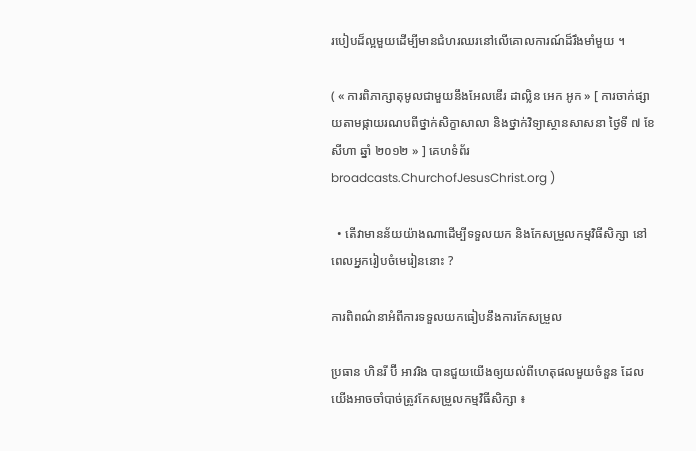របៀបដ៏ល្អមួយដើម្បីមានជំហរឈរនៅលើគោលការណ៍ដ៏រឹងមាំមួយ ។

( « ការពិភាក្សាតុមូលជាមួយនឹងអែលឌើរ ដាល្លិន អេក អូក » [ ការចាក់ផ្សាយតាមផ្កាយរណបពីថ្នាក់សិក្ខាសាលា និងថ្នាក់វិទ្យាស្ថានសាសនា ថ្ងៃទី ៧ ខែ សីហា ឆ្នាំ ២០១២ » ] គេហទំព័រ broadcasts.ChurchofJesusChrist.org )

  • តើវាមានន័យយ៉ាងណាដើម្បីទទួលយក និងកែសម្រួលកម្មវិធីសិក្សា នៅពេលអ្នករៀបចំមេរៀននោះ ?

ការពិពណ៌នាអំពីការទទួលយកធៀបនឹងការកែសម្រួល

ប្រធាន ហិនរី ប៊ី អាវរិង បានជួយយើងឲ្យយល់ពីហេតុផលមួយចំនួន ដែលយើងអាចចាំបាច់ត្រូវកែសម្រួលកម្មវិធីសិក្សា ៖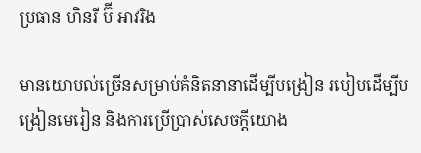ប្រធាន ហិនរី ប៊ី អាវរិង

មានយោបល់ច្រើនសម្រាប់គំនិតនានាដើម្បីបង្រៀន របៀបដើម្បីបង្រៀនមេរៀន និងការប្រើប្រាស់សេចក្តីយោង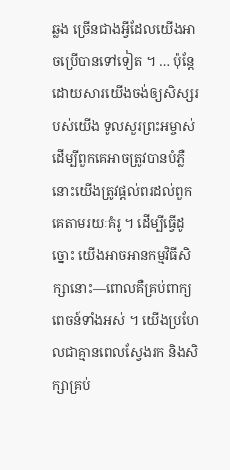ឆ្លង ច្រើនជាងអ្វីដែលយើងអាចប្រើបានទៅទៀត ។ … ប៉ុន្តែដោយសារយើងចង់ឲ្យសិស្សរបស់យើង ទូលសួរព្រះអម្ចាស់ដើម្បីពួកគេអាចត្រូវបានបំភ្លឺ នោះយើងត្រូវផ្តល់ពរដល់ពួកគេតាមរយៈគំរូ ។ ដើម្បីធ្វើដូច្នោះ យើងអាចអានកម្មវិធីសិក្សានោះ—ពោលគឺគ្រប់ពាក្យពេចន៍ទាំងអស់ ។ យើងប្រហែលជាគ្មានពេលស្វែងរក និងសិក្សាគ្រប់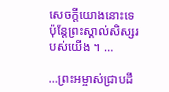សេចក្តីយោងនោះទេ ប៉ុន្តែព្រះស្គាល់សិស្សរបស់យើង ។ …

…ព្រះអម្ចាស់ជ្រាបដឹ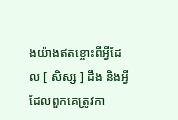ងយ៉ាងឥតខ្ចោះពីអ្វីដែល [ សិស្ស ] ដឹង និងអ្វីដែលពួកគេត្រូវកា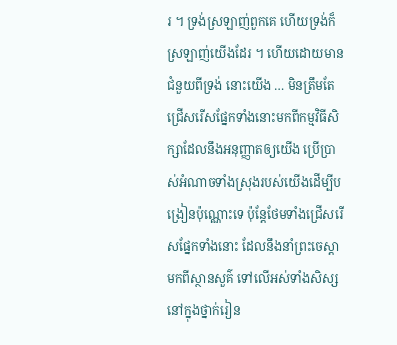រ ។ ទ្រង់ស្រឡាញ់ពួកគេ ហើយទ្រង់ក៏ស្រឡាញ់យើងដែរ ។ ហើយដោយមានជំនួយពីទ្រង់ នោះយើង … មិនត្រឹមតែជ្រើសរើសផ្នែកទាំងនោះមកពីកម្មវិធីសិក្សាដែលនឹងអនុញ្ញាតឲ្យយើង ប្រើប្រាស់អំណាចទាំងស្រុងរបស់យើងដើម្បីបង្រៀនប៉ុណ្ណោះទេ ប៉ុន្តែថែមទាំងជ្រើសរើសផ្នែកទាំងនោះ ដែលនឹងនាំព្រះចេស្តាមកពីស្ថានសួគ៌ ទៅលើអស់ទាំងសិស្សនៅក្នុងថ្នាក់រៀន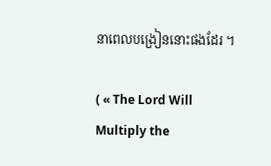នាពេលបង្រៀននោះផងដែរ ។

( « The Lord Will Multiply the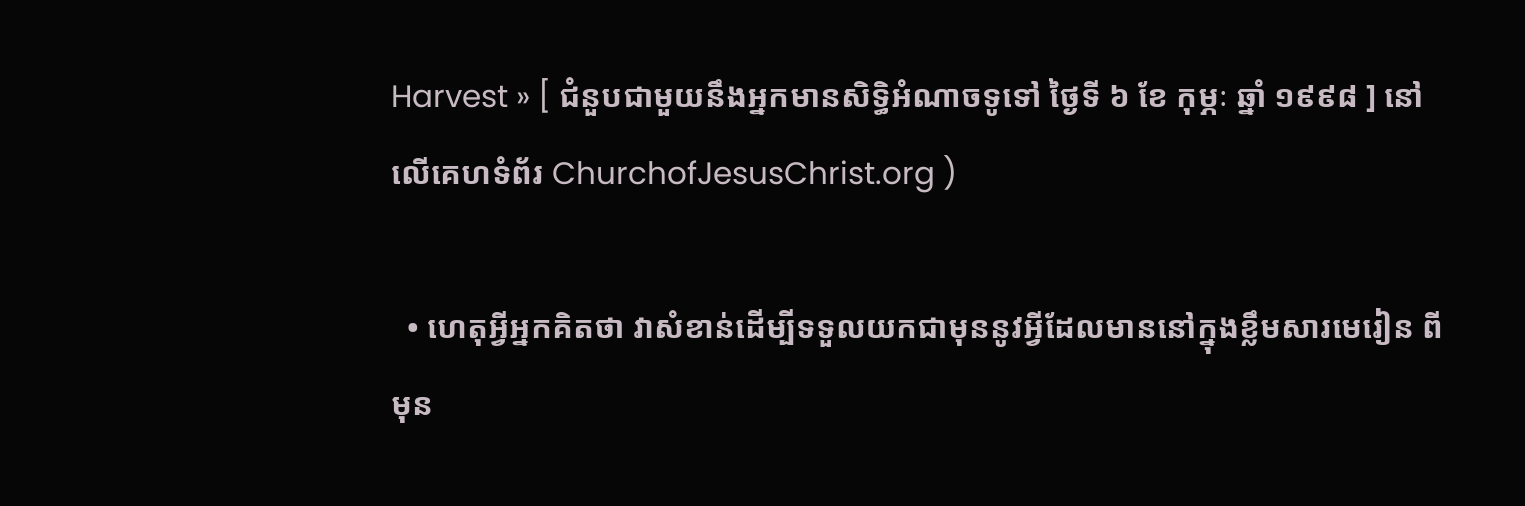Harvest » [ ជំនួបជាមួយនឹងអ្នកមានសិទ្ធិអំណាចទូទៅ ថ្ងៃទី ៦ ខែ កុម្ភៈ ឆ្នាំ ១៩៩៨ ] នៅលើគេហទំព័រ ChurchofJesusChrist.org )

  • ហេតុអ្វីអ្នកគិតថា វាសំខាន់ដើម្បីទទួលយកជាមុននូវអ្វីដែលមាននៅក្នុងខ្លឹមសារមេរៀន ពីមុន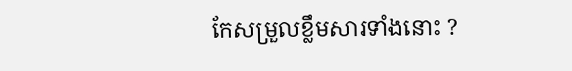កែសម្រួលខ្លឹមសារទាំងនោះ ?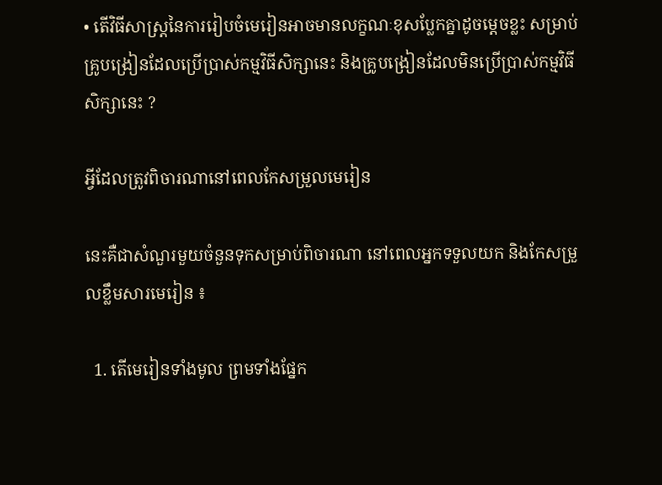• តើវិធីសាស្ត្រនៃការរៀបចំមេរៀនអាចមានលក្ខណៈខុសប្លែកគ្នាដូចម្តេចខ្លះ សម្រាប់គ្រូបង្រៀនដែលប្រើប្រាស់កម្មវិធីសិក្សានេះ និងគ្រូបង្រៀនដែលមិនប្រើប្រាស់កម្មវិធីសិក្សានេះ ?

អ្វីដែលត្រូវពិចារណានៅពេលកែសម្រួលមេរៀន

នេះគឺជាសំណួរមួយចំនួនទុកសម្រាប់ពិចារណា នៅពេលអ្នកទទួលយក និងកែសម្រួលខ្លឹមសារមេរៀន ៖

  1. តើមេរៀនទាំងមូល ព្រមទាំងផ្នែក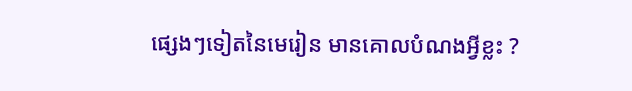ផ្សេងៗទៀតនៃមេរៀន មានគោលបំណងអ្វីខ្លះ ?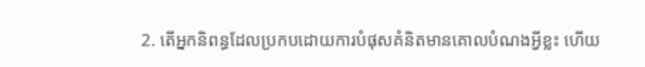2. តើអ្នកនិពន្ធដែលប្រកបដោយការបំផុសគំនិតមានគោលបំណងអ្វីខ្លះ ហើយ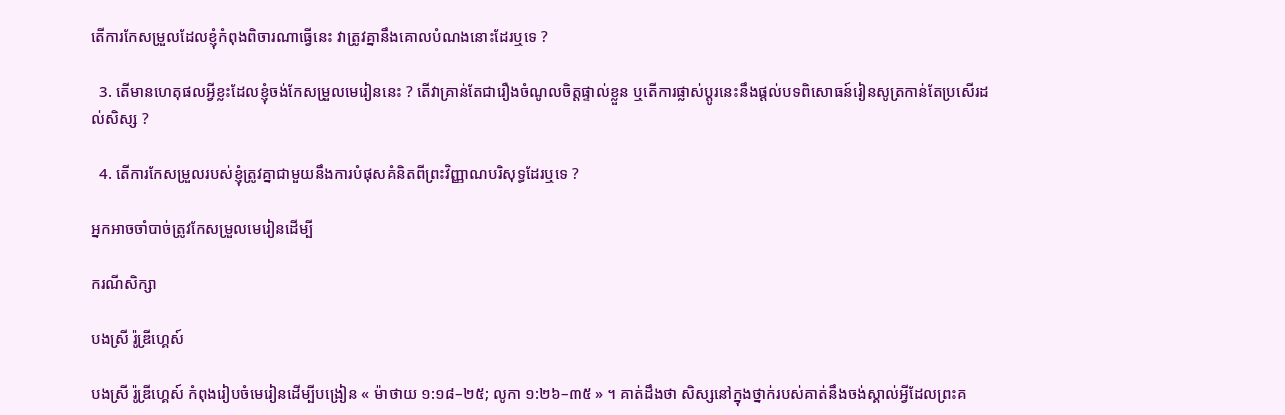តើការកែសម្រួលដែលខ្ញុំកំពុងពិចារណាធ្វើនេះ វាត្រូវគ្នានឹងគោលបំណងនោះដែរឬទេ ?

  3. តើមានហេតុផលអ្វីខ្លះដែលខ្ញុំចង់កែសម្រួលមេរៀននេះ ? តើវាគ្រាន់តែជារឿងចំណូលចិត្តផ្ទាល់ខ្លួន ឬតើការផ្លាស់ប្តូរនេះនឹងផ្តល់បទពិសោធន៍រៀនសូត្រកាន់តែប្រសើរដល់សិស្ស ?

  4. តើការកែសម្រួលរបស់ខ្ញុំត្រូវគ្នាជាមួយនឹងការបំផុសគំនិតពីព្រះវិញ្ញាណបរិសុទ្ធដែរឬទេ ?

អ្នកអាចចាំបាច់ត្រូវកែសម្រួលមេរៀនដើម្បី

ករណីសិក្សា

បងស្រី រ៉ូឌ្រីហ្គេស៍

បងស្រី រ៉ូឌ្រីហ្គេស៍ កំពុងរៀបចំមេរៀនដើម្បីបង្រៀន « ម៉ាថាយ ១:១៨–២៥; លូកា ១:២៦–៣៥ » ។ គាត់ដឹងថា សិស្សនៅក្នុងថ្នាក់របស់គាត់នឹងចង់ស្គាល់អ្វីដែលព្រះគ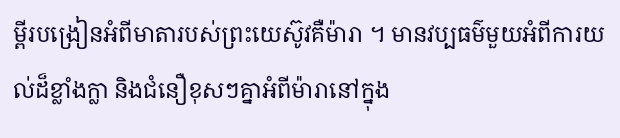ម្ពីរបង្រៀនអំពីមាតារបស់ព្រះយេស៊ូវគឺម៉ារា ។ មានវប្បធម៌មួយអំពីការយល់ដ៏ខ្លាំងក្លា និងជំនឿខុសៗគ្នាអំពីម៉ារានៅក្នុង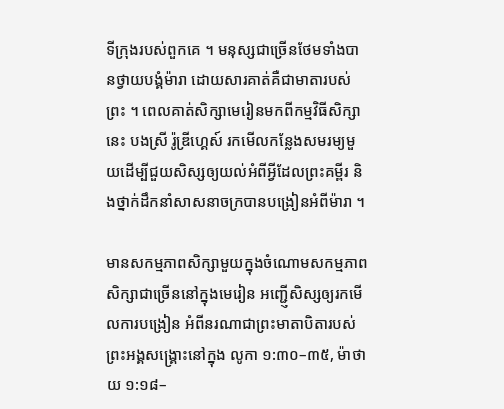ទីក្រុងរបស់ពួកគេ ។ មនុស្សជាច្រើនថែមទាំងបានថ្វាយបង្គំម៉ារា ដោយសារគាត់គឺជាមាតារបស់ព្រះ ។ ពេលគាត់សិក្សាមេរៀនមកពីកម្មវិធីសិក្សានេះ បងស្រី រ៉ូឌ្រីហ្គេស៍ រកមើលកន្លែងសមរម្យមួយដើម្បីជួយសិស្សឲ្យយល់អំពីអ្វីដែលព្រះគម្ពីរ និងថ្នាក់ដឹកនាំសាសនាចក្របានបង្រៀនអំពីម៉ារា ។

មានសកម្មភាពសិក្សាមួយក្នុងចំណោមសកម្មភាពសិក្សាជាច្រើននៅក្នុងមេរៀន អញ្ជើ្ញសិស្សឲ្យរកមើលការបង្រៀន អំពីនរណាជាព្រះមាតាបិតារបស់ព្រះអង្គសង្គ្រោះនៅក្នុង លូកា ១:៣០–៣៥, ម៉ាថាយ ១:១៨–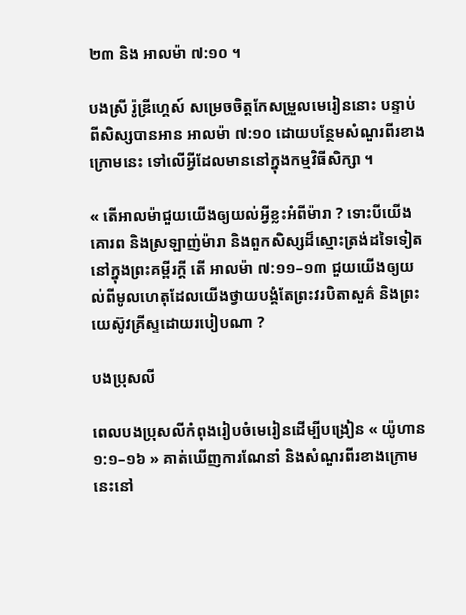២៣ និង អាលម៉ា ៧:១០ ។

បងស្រី រ៉ូឌ្រីហ្គេស៍ សម្រេចចិត្តកែសម្រួលមេរៀននោះ បន្ទាប់ពីសិស្សបានអាន អាលម៉ា ៧:១០ ដោយបន្ថែមសំណួរពីរខាងក្រោមនេះ ទៅលើអ្វីដែលមាននៅក្នុងកម្មវិធីសិក្សា ។

« តើអាលម៉ាជួយយើងឲ្យយល់អ្វីខ្លះអំពីម៉ារា ? ទោះបីយើងគោរព និងស្រឡាញ់ម៉ារា និងពួកសិស្សដ៏ស្មោះត្រង់ដទៃទៀតនៅក្នុងព្រះគម្ពីរក្តី តើ អាលម៉ា ៧:១១–១៣ ជួយយើងឲ្យយល់ពីមូលហេតុដែលយើងថ្វាយបង្គំតែព្រះវរបិតាសួគ៌ និងព្រះយេស៊ូវគ្រីស្ទដោយរបៀបណា ?

បងប្រុសលី

ពេលបងប្រុសលីកំពុងរៀបចំមេរៀនដើម្បីបង្រៀន « យ៉ូហាន ១:១–១៦ » គាត់ឃើញការណែនាំ និងសំណួរពីរខាងក្រោមនេះនៅ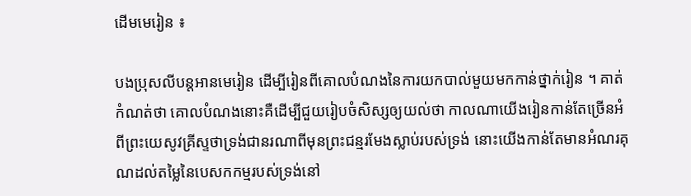ដើមមេរៀន ៖

បងប្រុសលីបន្តអានមេរៀន ដើម្បីរៀនពីគោលបំណងនៃការយកបាល់មួយមកកាន់ថ្នាក់រៀន ។ គាត់កំណត់ថា គោលបំណងនោះគឺដើម្បីជួយរៀបចំសិស្សឲ្យយល់ថា កាលណាយើងរៀនកាន់តែច្រើនអំពីព្រះយេសូវគ្រីស្ទថាទ្រង់ជានរណាពីមុនព្រះជន្មរមែងស្លាប់របស់ទ្រង់ នោះយើងកាន់តែមានអំណរគុណដល់តម្លៃនៃបេសកកម្មរបស់ទ្រង់នៅ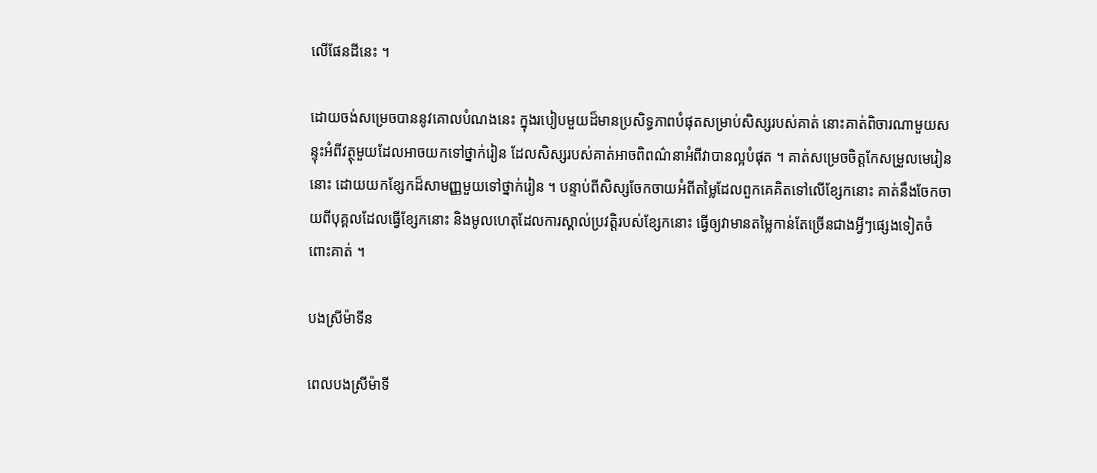លើផែនដីនេះ ។

ដោយចង់សម្រេចបាននូវគោលបំណងនេះ ក្នុងរបៀបមួយដ៏មានប្រសិទ្ធភាពបំផុតសម្រាប់សិស្សរបស់គាត់ នោះគាត់ពិចារណាមួយសន្ទុះអំពីវត្ថុមួយដែលអាចយកទៅថ្នាក់រៀន ដែលសិស្សរបស់គាត់អាចពិពណ៌នាអំពីវាបានល្អបំផុត ។ គាត់សម្រេចចិត្តកែសម្រួលមេរៀននោះ ដោយយកខ្សែកដ៏សាមញ្ញមួយទៅថ្នាក់រៀន ។ បន្ទាប់ពីសិស្សចែកចាយអំពីតម្លៃដែលពួកគេគិតទៅលើខ្សែកនោះ គាត់នឹងចែកចាយពីបុគ្គលដែលធ្វើខ្សែកនោះ និងមូលហេតុដែលការស្គាល់ប្រវត្តិរបស់ខ្សែកនោះ ធ្វើឲ្យវាមានតម្លៃកាន់តែច្រើនជាងអ្វីៗផ្សេងទៀតចំពោះគាត់ ។

បងស្រីម៉ាទីន

ពេលបងស្រីម៉ាទី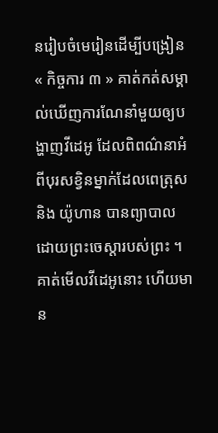នរៀបចំមេរៀនដើម្បីបង្រៀន « កិច្ចការ ៣ » គាត់កត់សម្គាល់ឃើញការណែនាំមួយឲ្យបង្ហាញវីដេអូ ដែលពិពណ៌នាអំពីបុរសខ្វិនម្នាក់ដែលពេត្រុស និង យ៉ូហាន បានព្យាបាលដោយព្រះចេស្តារបស់ព្រះ ។ គាត់មើលវីដេអូនោះ ហើយមាន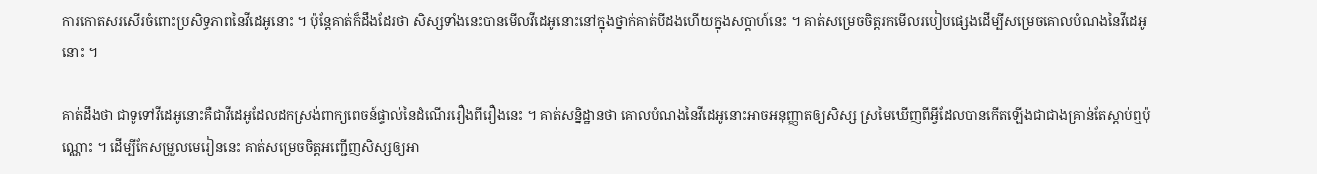ការកោតសរសើរចំពោះប្រសិទ្ធភាពនៃវីដេអូនោះ ។ ប៉ុន្តែគាត់ក៏ដឹងដែរថា សិស្សទាំងនេះបានមើលវីដេអូនោះនៅក្នុងថ្នាក់គាត់បីដងហើយក្នុងសប្តាហ៍នេះ ។ គាត់សម្រេចចិត្តរកមើលរបៀបផ្សេងដើម្បីសម្រេចគោលបំណងនៃវីដេអូនោះ ។

គាត់ដឹងថា ជាទូទៅវីដេអូនោះគឺជាវីដេអូដែលដកស្រង់ពាក្យពេចន៍ផ្ទាល់នៃដំណើររឿងពីរឿងនេះ ។ គាត់សន្និដ្ឋានថា គោលបំណងនៃវីដេអូនោះអាចអនុញ្ញាតឲ្យសិស្ស ស្រមៃឃើញពីអ្វីដែលបានកើតឡើងជាជាងគ្រាន់តែស្តាប់ឮប៉ុណ្ណោះ ។ ដើម្បីកែសម្រួលមេរៀននេះ គាត់សម្រេចចិត្តអញ្ជើញសិស្សឲ្យអា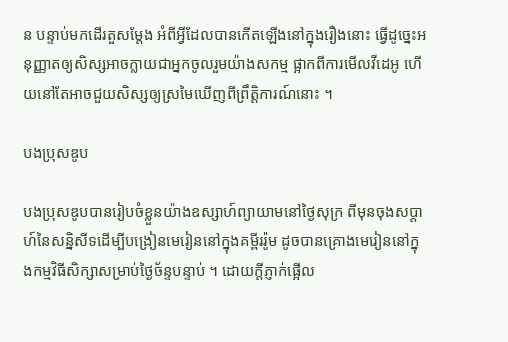ន បន្ទាប់មកដើរតួសម្តែង អំពីអ្វីដែលបានកើតឡើងនៅក្នុងរឿងនោះ ធ្វើដូច្នេះអនុញ្ញាតឲ្យសិស្សអាចក្លាយជាអ្នកចូលរួមយ៉ាងសកម្ម ផ្អាកពីការមើលវីដេអូ ហើយនៅតែអាចជួយសិស្សឲ្យស្រមៃឃើញពីព្រឹត្តិការណ៍នោះ ។

បងប្រុសឌូប

បងប្រុសឌូបបានរៀបចំខ្លួនយ៉ាងឧស្សាហ៍ព្យាយាមនៅថ្ងៃសុក្រ ពីមុនចុងសប្តាហ៍នៃសន្និសីទដើម្បីបង្រៀនមេរៀននៅក្នុងគម្ពីររ៉ូម ដូចបានគ្រោងមេរៀននៅក្នុងកម្មវិធីសិក្សាសម្រាប់ថ្ងៃច័ន្ទបន្ទាប់ ។ ដោយក្តីភ្ញាក់ផ្អើល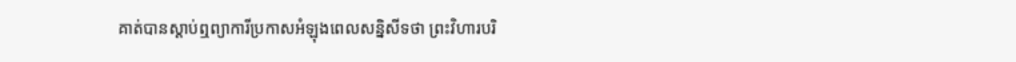គាត់បានស្តាប់ឮព្យាការីប្រកាសអំឡុងពេលសន្និសីទថា ព្រះវិហារបរិ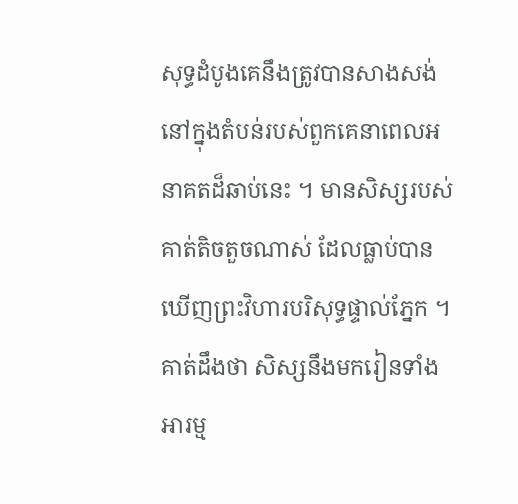សុទ្ធដំបូងគេនឹងត្រូវបានសាងសង់នៅក្នុងតំបន់របស់ពួកគេនាពេលអនាគតដ៏ឆាប់នេះ ។ មានសិស្សរបស់គាត់តិចតួចណាស់ ដែលធ្លាប់បានឃើញព្រះវិហារបរិសុទ្ធផ្ទាល់ភ្នែក ។ គាត់ដឹងថា សិស្សនឹងមករៀនទាំងអារម្ម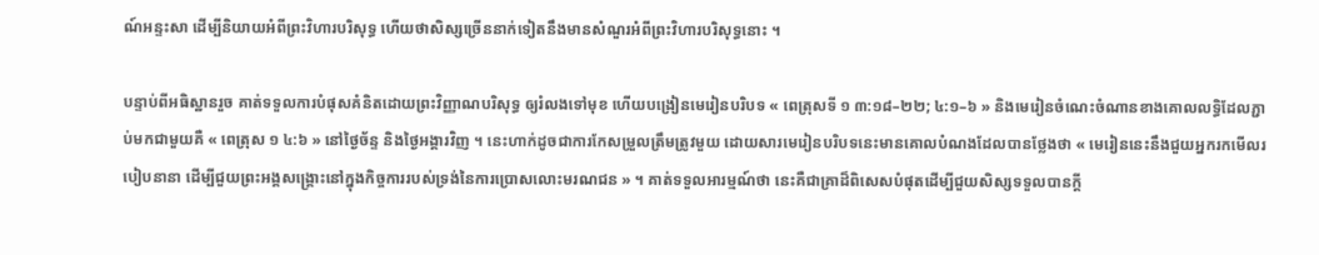ណ៍អន្ទះសា ដើម្បីនិយាយអំពីព្រះវិហារបរិសុទ្ធ ហើយថាសិស្សច្រើននាក់ទៀតនឹងមានសំណួរអំពីព្រះវិហារបរិសុទ្ធនោះ ។

បន្ទាប់ពីអធិស្ឋានរួច គាត់ទទួលការបំផុសគំនិតដោយព្រះវិញ្ញាណបរិសុទ្ធ ឲ្យរំលងទៅមុខ ហើយបង្រៀនមេរៀនបរិបទ « ពេត្រុសទី ១ ៣:១៨–២២; ៤:១–៦ » និងមេរៀនចំណេះចំណានខាងគោលលទ្ធិដែលភ្ជាប់មកជាមួយគឺ « ពេត្រុស ១ ៤:៦ » នៅថ្ងៃច័ន្ទ និងថ្ងៃអង្គារវិញ ។ នេះហាក់ដូចជាការកែសម្រួលត្រឹមត្រូវមួយ ដោយសារមេរៀនបរិបទនេះមានគោលបំណងដែលបានថ្លែងថា « មេរៀននេះនឹងជួយអ្នករកមើលរបៀបនានា ដើម្បីជួយព្រះអង្គសង្គ្រោះនៅក្នុងកិច្ចការរបស់ទ្រង់នៃការប្រោសលោះមរណជន » ។ គាត់ទទួលអារម្មណ៍ថា នេះគឺជាគ្រាដ៏ពិសេសបំផុតដើម្បីជួយសិស្សទទួលបានក្តី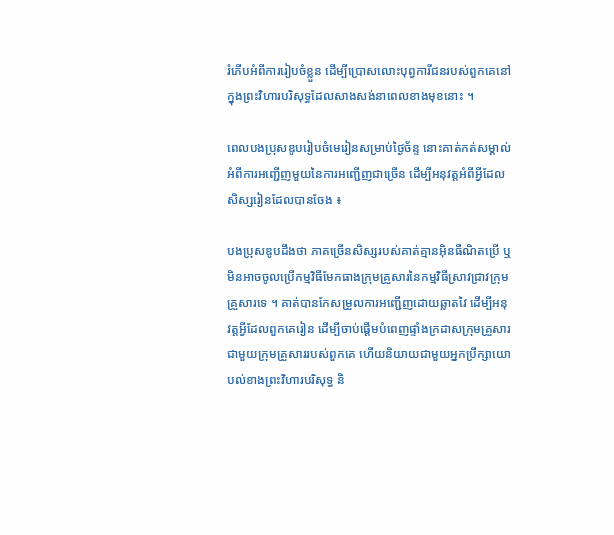រំភើបអំពីការរៀបចំខ្លួន ដើម្បីប្រោសលោះបុព្វការីជនរបស់ពួកគេនៅក្នុងព្រះវិហារបរិសុទ្ធដែលសាងសង់នាពេលខាងមុខនោះ ។

ពេលបងប្រុសឌូបរៀបចំមេរៀនសម្រាប់ថ្ងៃច័ន្ទ នោះគាត់កត់សម្គាល់អំពីការអញ្ជើញមួយនៃការអញ្ជើញជាច្រើន ដើម្បីអនុវត្តអំពីអ្វីដែលសិស្សរៀនដែលបានចែង ៖

បងប្រុសឌូបដឹងថា ភាគច្រើនសិស្សរបស់គាត់គ្មានអ៊ិនធឺណិតប្រើ ឬមិនអាចចូលប្រើកម្មវិធីមែកធាងក្រុមគ្រួសារនៃកម្មវិធីស្រាវជ្រាវក្រុមគ្រួសារទេ ។ គាត់បានកែសម្រួលការអញ្ជើញដោយឆ្លាតវៃ ដើម្បីអនុវត្តអ្វីដែលពួកគេរៀន ដើម្បីចាប់ផ្តើមបំពេញផ្ទាំងក្រដាសក្រុមគ្រួសារជាមួយក្រុមគ្រួសាររបស់ពួកគេ ហើយនិយាយជាមួយអ្នកប្រឹក្សាយោបល់ខាងព្រះវិហារបរិសុទ្ធ និ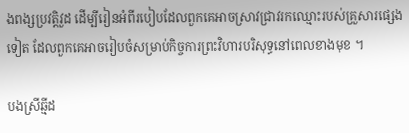ងពង្សប្រវត្តិវួដ ដើម្បីរៀនអំពីរបៀបដែលពួកគេអាចស្រាវជ្រាវរកឈ្មោះរបស់គ្រួសារផ្សេងទៀត ដែលពួកគេអាចរៀបចំសម្រាប់កិច្ចការព្រះវិហារបរិសុទ្ធនៅពេលខាងមុខ ។

បងស្រីឆ្មីដ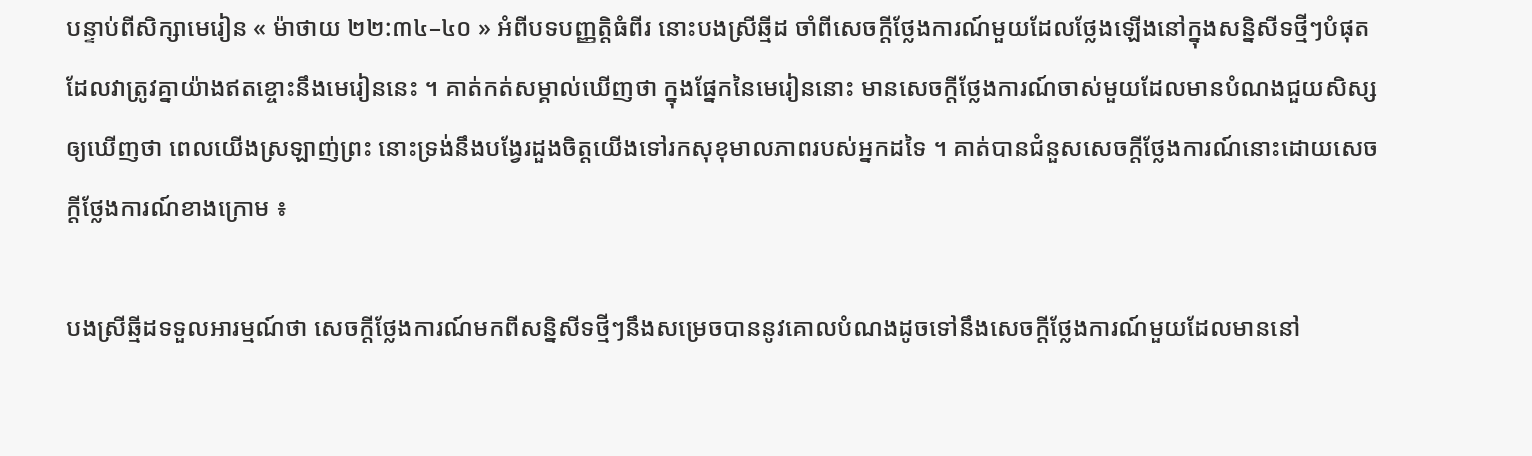បន្ទាប់ពីសិក្សាមេរៀន « ម៉ាថាយ ២២:៣៤–៤០ » អំពីបទបញ្ញត្តិធំពីរ នោះបងស្រីឆ្មីដ ចាំពីសេចក្តីថ្លែងការណ៍មួយដែលថ្លែងឡើងនៅក្នុងសន្និសីទថ្មីៗបំផុត ដែលវាត្រូវគ្នាយ៉ាងឥតខ្ចោះនឹងមេរៀននេះ ។ គាត់កត់សម្គាល់ឃើញថា ក្នុងផ្នែកនៃមេរៀននោះ មានសេចក្តីថ្លែងការណ៍ចាស់មួយដែលមានបំណងជួយសិស្សឲ្យឃើញថា ពេលយើងស្រឡាញ់ព្រះ នោះទ្រង់នឹងបង្វែរដួងចិត្តយើងទៅរកសុខុមាលភាពរបស់អ្នកដទៃ ។ គាត់បានជំនួសសេចក្តីថ្លែងការណ៍នោះដោយសេចក្តីថ្លែងការណ៍ខាងក្រោម ៖

បងស្រីឆ្មីដទទួលអារម្មណ៍ថា សេចក្តីថ្លែងការណ៍មកពីសន្និសីទថ្មីៗនឹងសម្រេចបាននូវគោលបំណងដូចទៅនឹងសេចក្តីថ្លែងការណ៍មួយដែលមាននៅ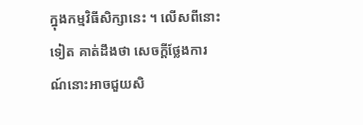ក្នុងកម្មវិធីសិក្សានេះ ។ លើសពីនោះទៀត គាត់ដឹងថា សេចក្តីថ្លែងការណ៍នោះអាចជួយសិ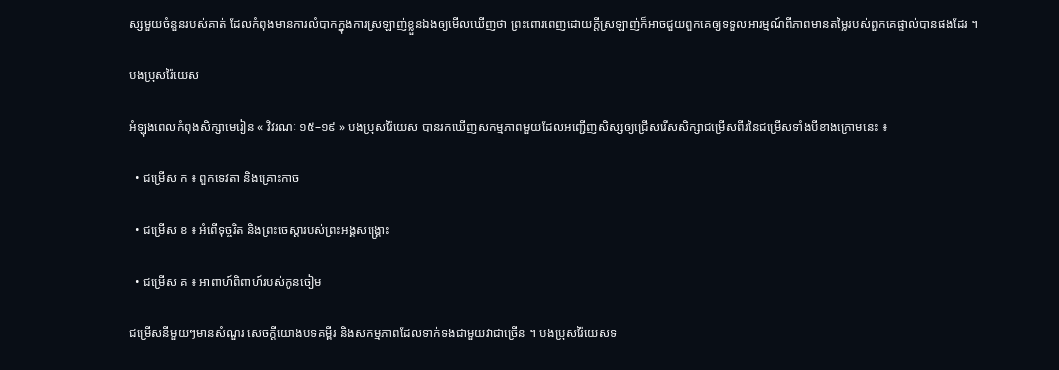ស្សមួយចំនួនរបស់គាត់ ដែលកំពុងមានការលំបាកក្នុងការស្រឡាញ់ខ្លួនឯងឲ្យមើលឃើញថា ព្រះពោរពេញដោយក្តីស្រឡាញ់ក៏អាចជួយពួកគេឲ្យទទួលអារម្មណ៍ពីភាពមានតម្លៃរបស់ពួកគេផ្ទាល់បានផងដែរ ។

បងប្រុសរ៉ៃយេស

អំឡុងពេលកំពុងសិក្សាមេរៀន « វិវរណៈ ១៥–១៩ » បងប្រុសរ៉ៃយេស បានរកឃើញសកម្មភាពមួយដែលអញ្ជើញសិស្សឲ្យជ្រើសរើសសិក្សាជម្រើសពីរនៃជម្រើសទាំងបីខាងក្រោមនេះ ៖

  • ជម្រើស ក ៖ ពួកទេវតា និងគ្រោះកាច

  • ជម្រើស ខ ៖ អំពើទុច្ចរិត និងព្រះចេស្ដារបស់ព្រះអង្គសង្គ្រោះ

  • ជម្រើស គ ៖ អាពាហ៍ពិពាហ៍របស់កូនចៀម

ជម្រើសនីមួយៗមានសំណួរ សេចក្តីយោងបទគម្ពីរ និងសកម្មភាពដែលទាក់ទងជាមួយវាជាច្រើន ។ បងប្រុសរ៉ៃយេសទ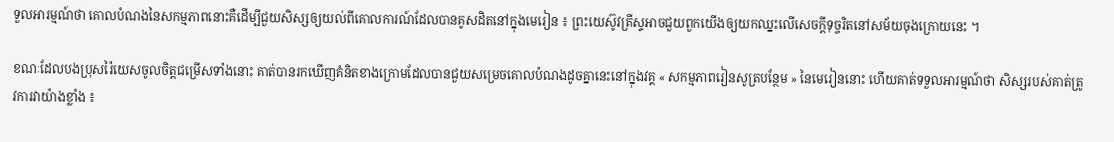ទួលអារម្មណ៍ថា គោលបំណងនៃសកម្មភាពនោះគឺដើម្បីជួយសិស្សឲ្យយល់ពីគោលការណ៍ដែលបានគូសដិតនៅក្នុងមេរៀន ៖ ព្រះយេស៊ូវគ្រីស្ទអាចជួយពួកយើងឲ្យយកឈ្នះលើសេចក្តីទុច្ចរិតនៅសម័យចុងក្រោយនេះ ។

ខណៈដែលបងប្រុសរ៉ៃយេសចូលចិត្តជម្រើសទាំងនោះ គាត់បានរកឃើញគំនិតខាងក្រោមដែលបានជួយសម្រេចគោលបំណងដូចគ្នានេះនៅក្នុងវគ្គ « សកម្មភាពរៀនសូត្របន្ថែម » នៃមេរៀននោះ ហើយគាត់ទទួលអារម្មណ៍ថា សិស្សរបស់គាត់ត្រូវការវាយ៉ាងខ្លាំង ៖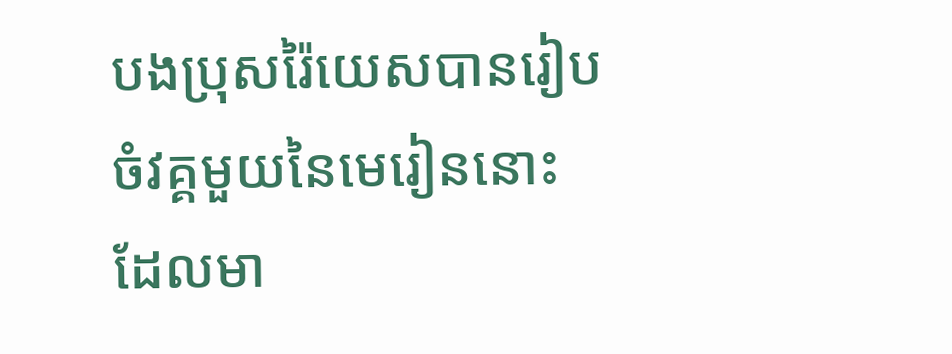បងប្រុសរ៉ៃយេសបានរៀបចំវគ្គមួយនៃមេរៀននោះដែលមា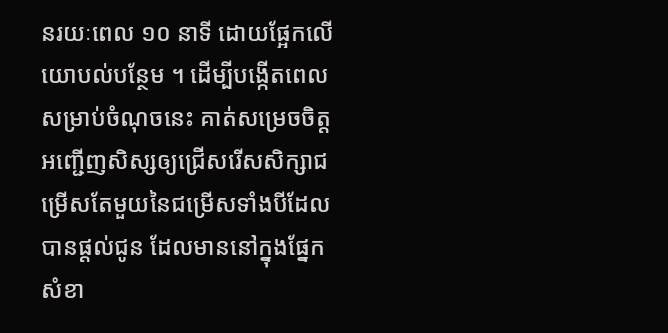នរយៈពេល ១០ នាទី ដោយផ្អែកលើយោបល់បន្ថែម ។ ដើម្បីបង្កើតពេលសម្រាប់ចំណុចនេះ គាត់សម្រេចចិត្តអញ្ជើញសិស្សឲ្យជ្រើសរើសសិក្សាជម្រើសតែមួយនៃជម្រើសទាំងបីដែលបានផ្តល់ជូន ដែលមាននៅក្នុងផ្នែកសំខា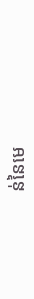ន់នៃមេ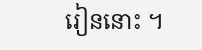រៀននោះ ។